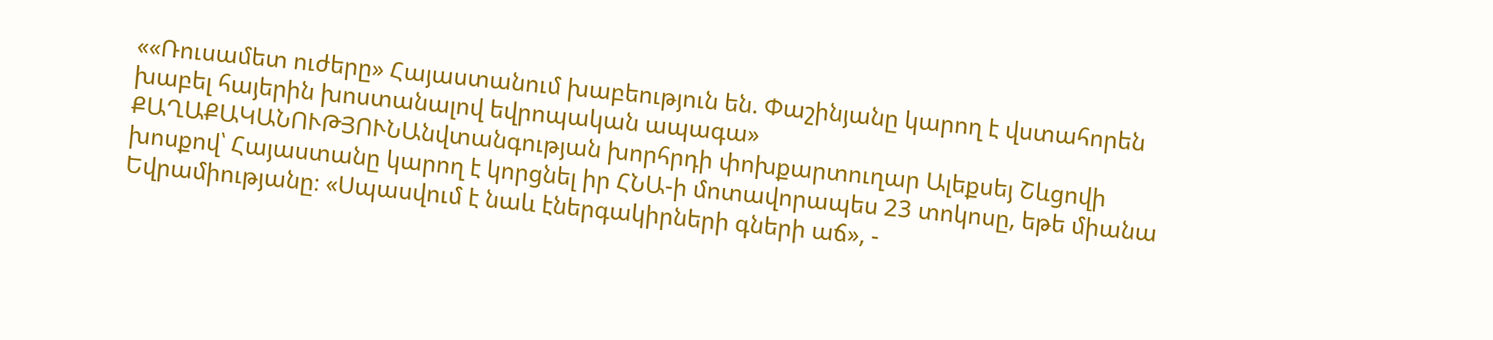««Ռուսամետ ուժերը» Հայաստանում խաբեություն են. Փաշինյանը կարող է վստահորեն խաբել հայերին խոստանալով եվրոպական ապագա»
ՔԱՂԱՔԱԿԱՆՈՒԹՅՈՒՆԱնվտանգության խորհրդի փոխքարտուղար Ալեքսեյ Շևցովի խոսքով՝ Հայաստանը կարող է կորցնել իր ՀՆԱ-ի մոտավորապես 23 տոկոսը, եթե միանա Եվրամիությանը։ «Սպասվում է նաև էներգակիրների գների աճ», -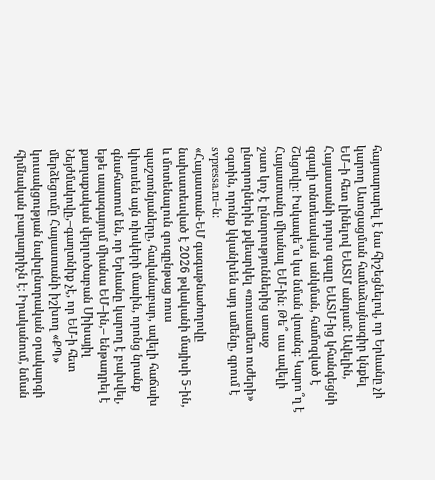հայտարարել է նա հիշեցնելով, որ Երևանը չի կարող Ասոցացման համաձայնագիր կնքել ԵՄ–ի հետ լինելով ԵԱՏՄ անդամ: Ավելին, Հայաստանի դուրս գալը ԵԱՏՄ-ից կհանգեցնի զգալի տնտեսական անկման, համոզված է Շևցովը։ Իսկապե՞ս կա նման վտանգ։ Կարո՞ղ է Հայաստանը միանալ ԵՄ-ին։ Թե՞ սա ավելի շատ կոչ է ընտրություններից առաջ ընտրողներին քվեարկել «ռուսամետ ուժերի» օգտին, որոնք կկանխեն այդ ամենը, գրում է svpressa.ru–ն։
«Հայաստան-ԵՄ գագաթնաժողովը նախատեսված է 2026 թվականի մայիսի 5-ին, և մոտենալուն զուգընթաց ռուս պաշտոնյաները, հավանաբար, ավելի հաճախ կխոսեն այն ռիսկերի մասին, որոնց նրանք գնահատում են, որ Երևանը կարող է բախվել, եթե ապագայում միանա ԵՄ–ին,– ենթադրել է քաղաքական վերլուծաբան Միխայիլ Նեյժմակովը,–գաղտնիք չէ, որ ԵՄ-ի հետ մերձեցումը Հայաստանի իշխող «ՔՊ» կուսակցության նախընտրական օրակարգի հիմնական բաղադրիչն է։ Իրականում, նման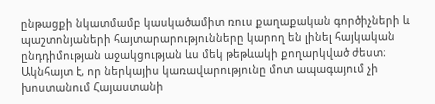ընթացքի նկատմամբ կասկածամիտ ռուս քաղաքական գործիչների և պաշտոնյաների հայտարարությունները կարող են լինել հայկական ընդդիմության աջակցության ևս մեկ թեթևակի քողարկված ժեստ։ Ակնհայտ է, որ ներկայիս կառավարությունը մոտ ապագայում չի խոստանում Հայաստանի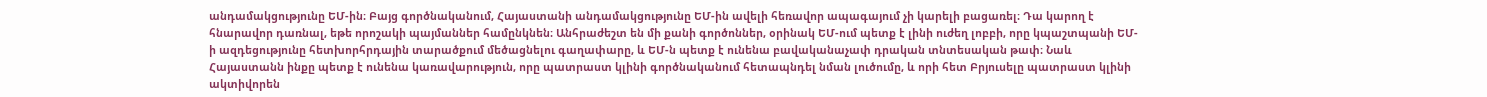անդամակցությունը ԵՄ-ին։ Բայց գործնականում, Հայաստանի անդամակցությունը ԵՄ-ին ավելի հեռավոր ապագայում չի կարելի բացառել։ Դա կարող է հնարավոր դառնալ, եթե որոշակի պայմաններ համընկնեն։ Անհրաժեշտ են մի քանի գործոններ, օրինակ ԵՄ-ում պետք է լինի ուժեղ լոբբի, որը կպաշտպանի ԵՄ-ի ազդեցությունը հետխորհրդային տարածքում մեծացնելու գաղափարը, և ԵՄ-ն պետք է ունենա բավականաչափ դրական տնտեսական թափ։ Նաև Հայաստանն ինքը պետք է ունենա կառավարություն, որը պատրաստ կլինի գործնականում հետապնդել նման լուծումը, և որի հետ Բրյուսելը պատրաստ կլինի ակտիվորեն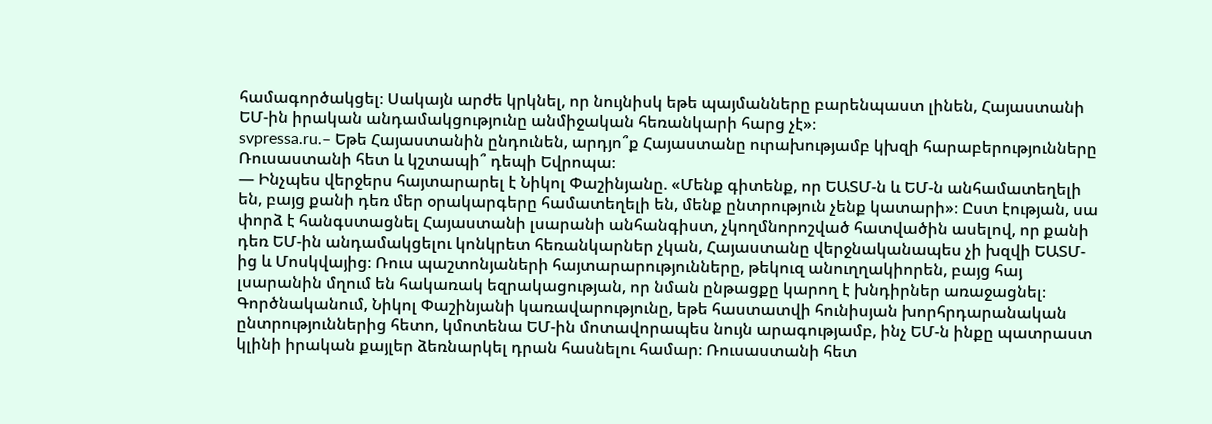համագործակցել։ Սակայն արժե կրկնել, որ նույնիսկ եթե պայմանները բարենպաստ լինեն, Հայաստանի ԵՄ-ին իրական անդամակցությունը անմիջական հեռանկարի հարց չէ»։
svpressa.ru.– Եթե Հայաստանին ընդունեն, արդյո՞ք Հայաստանը ուրախությամբ կխզի հարաբերությունները Ռուսաստանի հետ և կշտապի՞ դեպի Եվրոպա։
— Ինչպես վերջերս հայտարարել է Նիկոլ Փաշինյանը. «Մենք գիտենք, որ ԵԱՏՄ-ն և ԵՄ-ն անհամատեղելի են, բայց քանի դեռ մեր օրակարգերը համատեղելի են, մենք ընտրություն չենք կատարի»։ Ըստ էության, սա փորձ է հանգստացնել Հայաստանի լսարանի անհանգիստ, չկողմնորոշված հատվածին ասելով, որ քանի դեռ ԵՄ-ին անդամակցելու կոնկրետ հեռանկարներ չկան, Հայաստանը վերջնականապես չի խզվի ԵԱՏՄ-ից և Մոսկվայից։ Ռուս պաշտոնյաների հայտարարությունները, թեկուզ անուղղակիորեն, բայց հայ լսարանին մղում են հակառակ եզրակացության, որ նման ընթացքը կարող է խնդիրներ առաջացնել։ Գործնականում, Նիկոլ Փաշինյանի կառավարությունը, եթե հաստատվի հունիսյան խորհրդարանական ընտրություններից հետո, կմոտենա ԵՄ-ին մոտավորապես նույն արագությամբ, ինչ ԵՄ-ն ինքը պատրաստ կլինի իրական քայլեր ձեռնարկել դրան հասնելու համար։ Ռուսաստանի հետ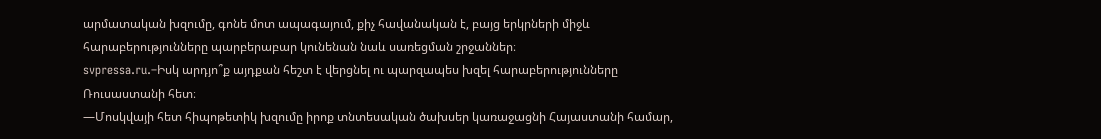արմատական խզումը, գոնե մոտ ապագայում, քիչ հավանական է, բայց երկրների միջև հարաբերությունները պարբերաբար կունենան նաև սառեցման շրջաններ։
svpressa.ru.–Իսկ արդյո՞ք այդքան հեշտ է վերցնել ու պարզապես խզել հարաբերությունները Ռուսաստանի հետ։
—Մոսկվայի հետ հիպոթետիկ խզումը իրոք տնտեսական ծախսեր կառաջացնի Հայաստանի համար,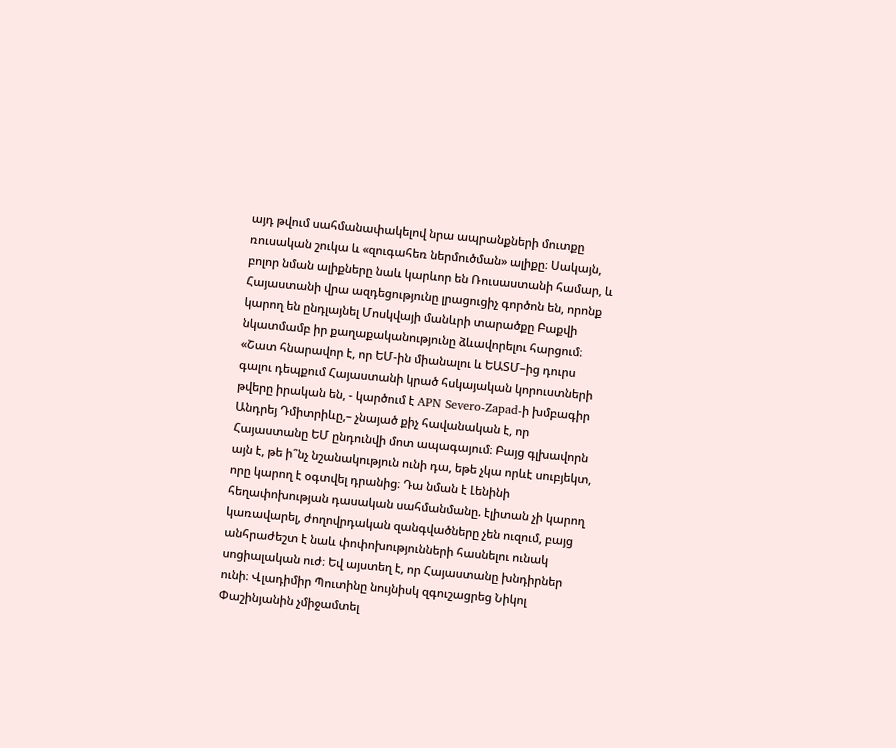այդ թվում սահմանափակելով նրա ապրանքների մուտքը ռուսական շուկա և «զուգահեռ ներմուծման» ալիքը։ Սակայն, բոլոր նման ալիքները նաև կարևոր են Ռուսաստանի համար, և Հայաստանի վրա ազդեցությունը լրացուցիչ գործոն են, որոնք կարող են ընդլայնել Մոսկվայի մանևրի տարածքը Բաքվի նկատմամբ իր քաղաքականությունը ձևավորելու հարցում։
«Շատ հնարավոր է, որ ԵՄ-ին միանալու և ԵԱՏՄ–ից դուրս գալու դեպքում Հայաստանի կրած հսկայական կորուստների թվերը իրական են, - կարծում է APN Severo-Zapad-ի խմբագիր Անդրեյ Դմիտրիևը,– չնայած քիչ հավանական է, որ Հայաստանը ԵՄ ընդունվի մոտ ապագայում։ Բայց գլխավորն այն է, թե ի՞նչ նշանակություն ունի դա, եթե չկա որևէ սուբյեկտ, որը կարող է օգտվել դրանից։ Դա նման է Լենինի հեղափոխության դասական սահմանմանը. էլիտան չի կարող կառավարել, ժողովրդական զանգվածները չեն ուզում, բայց անհրաժեշտ է նաև փոփոխությունների հասնելու ունակ սոցիալական ուժ։ Եվ այստեղ է, որ Հայաստանը խնդիրներ ունի։ Վլադիմիր Պուտինը նույնիսկ զգուշացրեց Նիկոլ Փաշինյանին չմիջամտել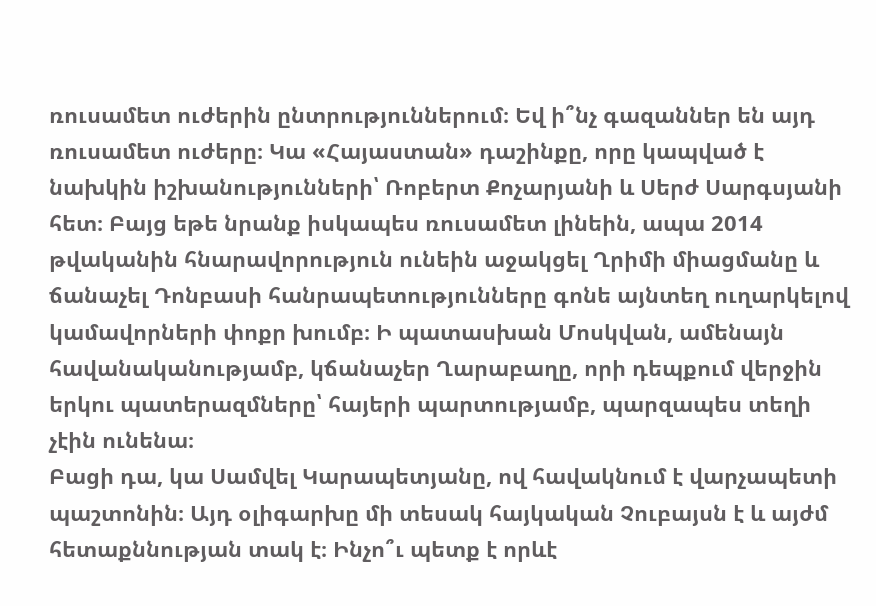ռուսամետ ուժերին ընտրություններում։ Եվ ի՞նչ գազաններ են այդ ռուսամետ ուժերը։ Կա «Հայաստան» դաշինքը, որը կապված է նախկին իշխանությունների՝ Ռոբերտ Քոչարյանի և Սերժ Սարգսյանի հետ։ Բայց եթե նրանք իսկապես ռուսամետ լինեին, ապա 2014 թվականին հնարավորություն ունեին աջակցել Ղրիմի միացմանը և ճանաչել Դոնբասի հանրապետությունները գոնե այնտեղ ուղարկելով կամավորների փոքր խումբ։ Ի պատասխան Մոսկվան, ամենայն հավանականությամբ, կճանաչեր Ղարաբաղը, որի դեպքում վերջին երկու պատերազմները՝ հայերի պարտությամբ, պարզապես տեղի չէին ունենա։
Բացի դա, կա Սամվել Կարապետյանը, ով հավակնում է վարչապետի պաշտոնին։ Այդ օլիգարխը մի տեսակ հայկական Չուբայսն է և այժմ հետաքննության տակ է։ Ինչո՞ւ պետք է որևէ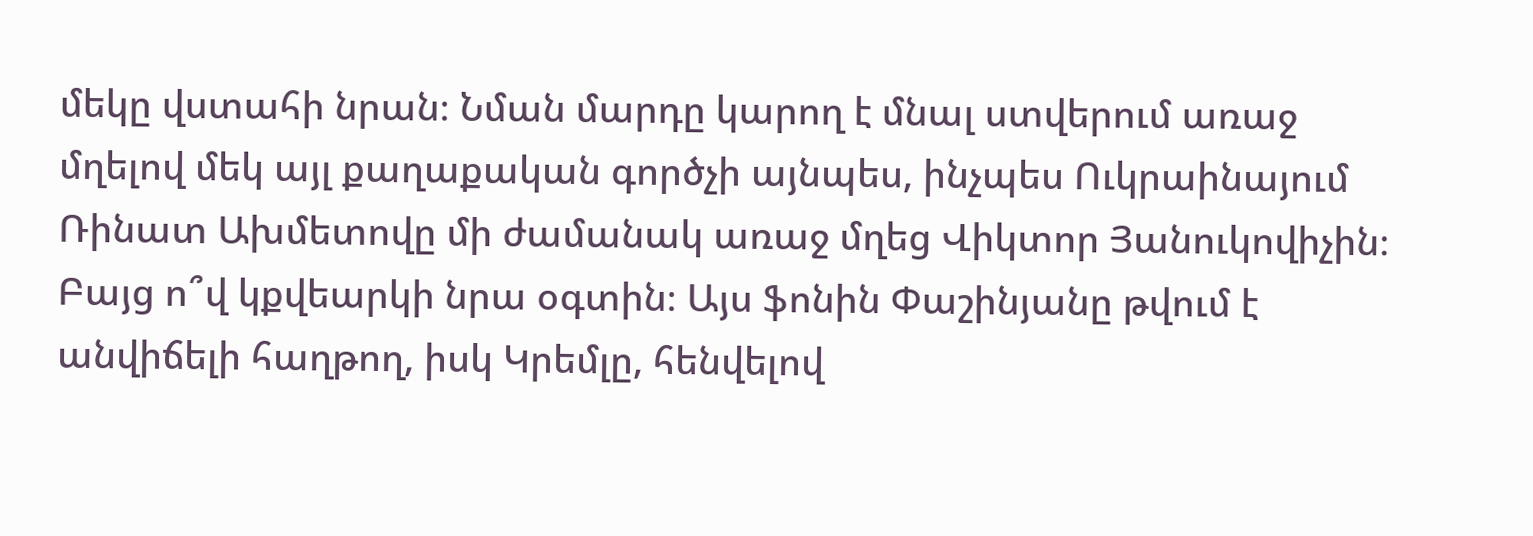մեկը վստահի նրան։ Նման մարդը կարող է մնալ ստվերում առաջ մղելով մեկ այլ քաղաքական գործչի այնպես, ինչպես Ուկրաինայում Ռինատ Ախմետովը մի ժամանակ առաջ մղեց Վիկտոր Յանուկովիչին։ Բայց ո՞վ կքվեարկի նրա օգտին։ Այս ֆոնին Փաշինյանը թվում է անվիճելի հաղթող, իսկ Կրեմլը, հենվելով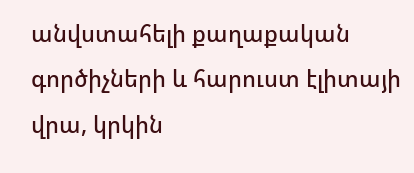անվստահելի քաղաքական գործիչների և հարուստ էլիտայի վրա, կրկին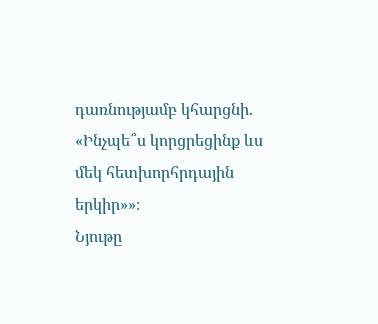դառնությամբ կհարցնի. «Ինչպե՞ս կորցրեցինք ևս մեկ հետխորհրդային երկիր»»։
Նյութը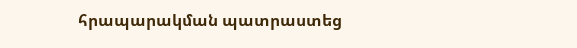հրապարակման պատրաստեց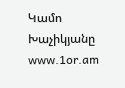Կամո Խաչիկյանը
www.1or.am